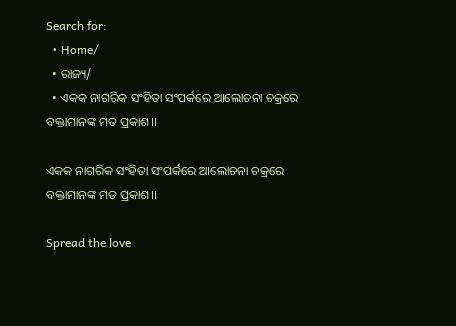Search for:
  • Home/
  • ରାଜ୍ୟ/
  • ଏକକ ନାଗରିକ ସଂହିତା ସଂପର୍କରେ ଆଲୋଚନା ଚକ୍ରରେ ବକ୍ତାମାନଙ୍କ ମତ ପ୍ରକାଶ।।

ଏକକ ନାଗରିକ ସଂହିତା ସଂପର୍କରେ ଆଲୋଚନା ଚକ୍ରରେ ବକ୍ତାମାନଙ୍କ ମତ ପ୍ରକାଶ।।

Spread the love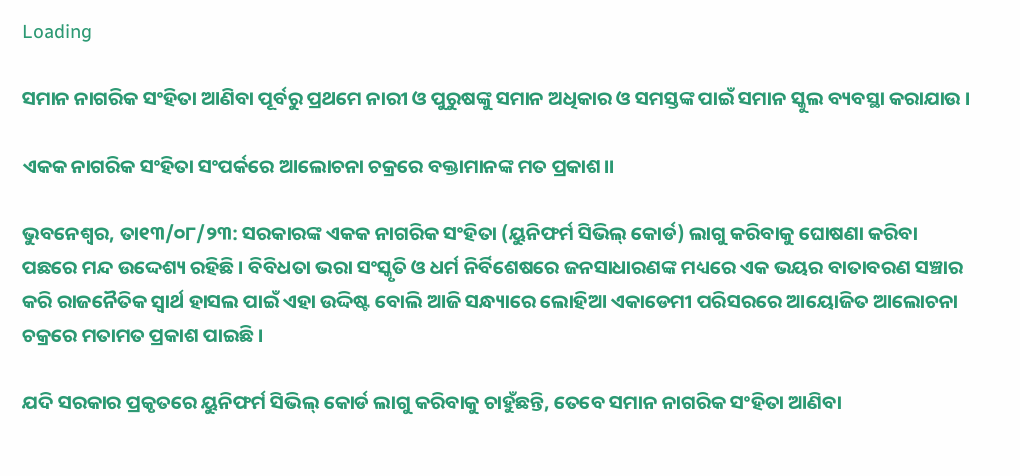Loading

ସମାନ ନାଗରିକ ସଂହିତା ଆଣିବା ପୂର୍ବରୁ ପ୍ରଥମେ ନାରୀ ଓ ପୁରୁଷଙ୍କୁ ସମାନ ଅଧିକାର ଓ ସମସ୍ତଙ୍କ ପାଇଁ ସମାନ ସ୍କୁଲ ବ୍ୟବସ୍ଥା କରାଯାଉ ।

ଏକକ ନାଗରିକ ସଂହିତା ସଂପର୍କରେ ଆଲୋଚନା ଚକ୍ରରେ ବକ୍ତାମାନଙ୍କ ମତ ପ୍ରକାଶ।।

ଭୁବନେଶ୍ୱର, ତା୧୩/୦୮/୨୩: ସରକାରଙ୍କ ଏକକ ନାଗରିକ ସଂହିତା (ୟୁନିଫର୍ମ ସିଭିଲ୍ କୋର୍ଡ) ଲାଗୁ କରିବାକୁ ଘୋଷଣା କରିବା ପଛରେ ମନ୍ଦ ଉଦ୍ଦେଶ୍ୟ ରହିଛି । ବିବିଧତା ଭରା ସଂସ୍କୃତି ଓ ଧର୍ମ ନିର୍ବିଶେଷରେ ଜନସାଧାରଣଙ୍କ ମଧ୍ୟରେ ଏକ ଭୟର ବାତାବରଣ ସଞ୍ଚାର କରି ରାଜନୈତିକ ସ୍ୱାର୍ଥ ହାସଲ ପାଇଁ ଏହା ଉଦ୍ଦିଷ୍ଟ ବୋଲି ଆଜି ସନ୍ଧ୍ୟାରେ ଲୋହିଆ ଏକାଡେମୀ ପରିସରରେ ଆୟୋଜିତ ଆଲୋଚନା ଚକ୍ରରେ ମତାମତ ପ୍ରକାଶ ପାଇଛି ।

ଯଦି ସରକାର ପ୍ରକୃତରେ ୟୁନିଫର୍ମ ସିଭିଲ୍ କୋର୍ଡ ଲାଗୁ କରିବାକୁ ଚାହୁଁଛନ୍ତି, ତେବେ ସମାନ ନାଗରିକ ସଂହିତା ଆଣିବା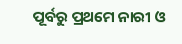ପୂର୍ବରୁ ପ୍ରଥମେ ନାରୀ ଓ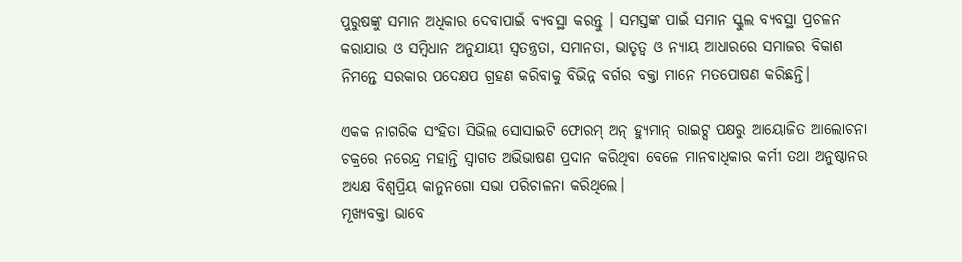ପୁରୁଷଙ୍କୁ ସମାନ ଅଧିକାର ଦେବାପାଇଁ ବ୍ୟବସ୍ଥା କରନ୍ତୁ । ସମସ୍ତଙ୍କ ପାଇଁ ସମାନ ସ୍କୁଲ ବ୍ୟବସ୍ଥା ପ୍ରଚଳନ କରାଯାଉ ଓ ସମ୍ବିଧାନ ଅନୁଯାୟୀ ସ୍ୱତନ୍ତ୍ରତା, ସମାନତା, ଭାତୃତ୍ବ ଓ ନ୍ୟାୟ ଆଧାରରେ ସମାଜର ବିକାଶ ନିମନ୍ତେ ସରକାର ପଦେକ୍ଷପ ଗ୍ରହଣ କରିବାକୁ ବିଭିନ୍ନ ବର୍ଗର ବକ୍ତା ମାନେ ମତପୋଷଣ କରିଛନ୍ତି।

ଏକକ ନାଗରିକ ସଂହିତା ସିଭିଲ ସୋସାଇଟି ଫୋରମ୍ ଅନ୍ ହ୍ୟୁମାନ୍ ରାଇଟ୍ସ ପକ୍ଷରୁ ଆୟୋଜିତ ଆଲୋଚନା ଚକ୍ରରେ ନରେନ୍ଦ୍ର ମହାନ୍ତି ସ୍ୱାଗତ ଅଭିଭାଷଣ ପ୍ରଦାନ କରିଥିବା ବେଳେ ମାନବାଧିକାର କର୍ମୀ ତଥା ଅନୁଷ୍ଠାନର ଅଧ୍ୟକ୍ଷ ବିଶ୍ୱପ୍ରିୟ କାନୁନଗୋ ସଭା ପରିଚାଳନା କରିଥିଲେ।
ମୂଖ୍ୟବକ୍ତା ଭାବେ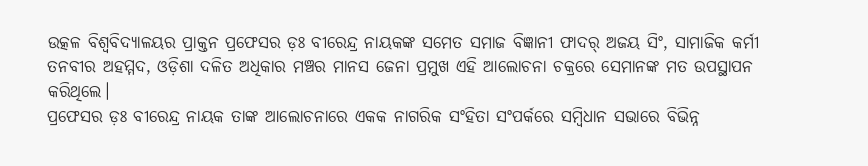ଉତ୍କଳ ବିଶ୍ୱବିଦ୍ୟାଳୟର ପ୍ରାକ୍ତନ ପ୍ରଫେସର ଡ଼ଃ ବୀରେନ୍ଦ୍ର ନାୟକଙ୍କ ସମେତ ସମାଜ ବିଜ୍ଞାନୀ ଫାଦର୍ ଅଜୟ ସିଂ, ସାମାଜିକ କର୍ମୀ ତନବୀର ଅହମ୍ମଦ, ଓଡ଼ିଶା ଦଳିତ ଅଧିକାର ମଞ୍ଚର ମାନସ ଜେନା ପ୍ରମୁଖ ଏହି ଆଲୋଚନା ଚକ୍ରରେ ସେମାନଙ୍କ ମତ ଉପସ୍ଥାପନ କରିଥିଲେ।
ପ୍ରଫେସର ଡ଼ଃ ବୀରେନ୍ଦ୍ର ନାୟକ ତାଙ୍କ ଆଲୋଚନାରେ ଏକକ ନାଗରିକ ସଂହିତା ସଂପର୍କରେ ସମ୍ବିଧାନ ସଭାରେ ବିଭିନ୍ନ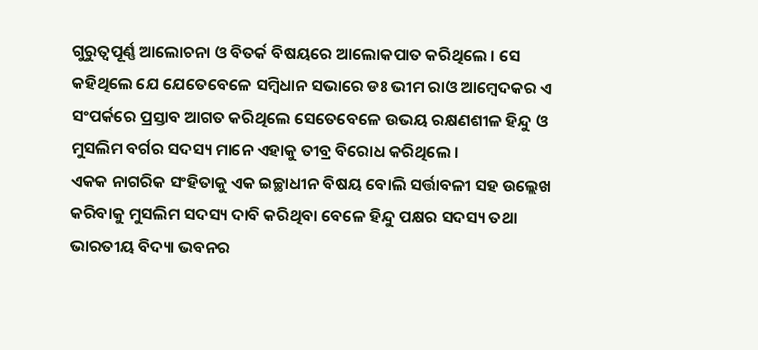ଗୁରୁତ୍ବପୂର୍ଣ୍ଣ ଆଲୋଚନା ଓ ବିତର୍କ ବିଷୟରେ ଆଲୋକପାତ କରିଥିଲେ । ସେ କହିଥିଲେ ଯେ ଯେତେବେଳେ ସମ୍ବିଧାନ ସଭାରେ ଡଃ ଭୀମ ରାଓ ଆମ୍ବେଦକର ଏ ସଂପର୍କରେ ପ୍ରସ୍ତାବ ଆଗତ କରିଥିଲେ ସେତେବେଳେ ଉଭୟ ରକ୍ଷଣଶୀଳ ହିନ୍ଦୁ ଓ ମୁସଲିମ ବର୍ଗର ସଦସ୍ୟ ମାନେ ଏହାକୁ ତୀବ୍ର ବିରୋଧ କରିଥିଲେ ।
ଏକକ ନାଗରିକ ସଂହିତାକୁ ଏକ ଇଚ୍ଛାଧୀନ ବିଷୟ ବୋଲି ସର୍ତ୍ତାବଳୀ ସହ ଉଲ୍ଲେଖ କରିବାକୁ ମୁସଲିମ ସଦସ୍ୟ ଦାବି କରିଥିବା ବେଳେ ହିନ୍ଦୁ ପକ୍ଷର ସଦସ୍ୟ ତଥା ଭାରତୀୟ ବିଦ୍ୟା ଭବନର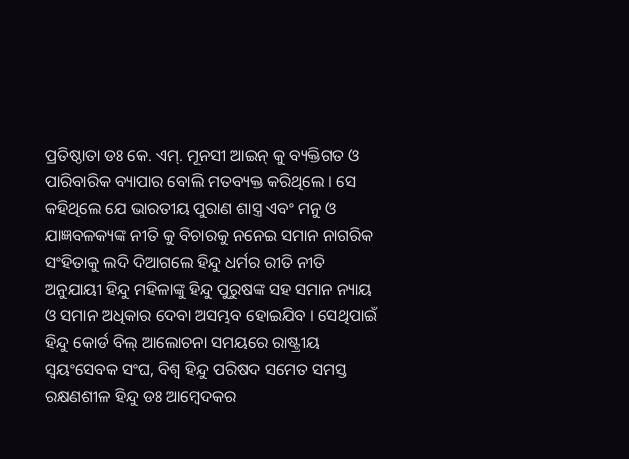ପ୍ରତିଷ୍ଠାତା ଡଃ କେ. ଏମ୍. ମୂନସୀ ଆଇନ୍ କୁ ବ୍ୟକ୍ତିଗତ ଓ ପାରିବାରିକ ବ୍ୟାପାର ବୋଲି ମତବ୍ୟକ୍ତ କରିଥିଲେ । ସେ କହିଥିଲେ ଯେ ଭାରତୀୟ ପୁରାଣ ଶାସ୍ତ୍ର ଏବଂ ମନୁ ଓ ଯାଜ୍ଞବଳକ୍ୟଙ୍କ ନୀତି କୁ ବିଚାରକୁ ନନେଇ ସମାନ ନାଗରିକ ସଂହିତାକୁ ଲଦି ଦିଆଗଲେ ହିନ୍ଦୁ ଧର୍ମର ରୀତି ନୀତି ଅନୁଯାୟୀ ହିନ୍ଦୁ ମହିଳାଙ୍କୁ ହିନ୍ଦୁ ପୁରୁଷଙ୍କ ସହ ସମାନ ନ୍ୟାୟ ଓ ସମାନ ଅଧିକାର ଦେବା ଅସମ୍ଭବ ହୋଇଯିବ । ସେଥିପାଇଁ ହିନ୍ଦୁ କୋର୍ଡ ବିଲ୍ ଆଲୋଚନା ସମୟରେ ରାଷ୍ଟ୍ରୀୟ ସ୍ୱୟଂସେବକ ସଂଘ, ବିଶ୍ଵ ହିନ୍ଦୁ ପରିଷଦ ସମେତ ସମସ୍ତ ରକ୍ଷଣଶୀଳ ହିନ୍ଦୁ ଡଃ ଆମ୍ବେଦକର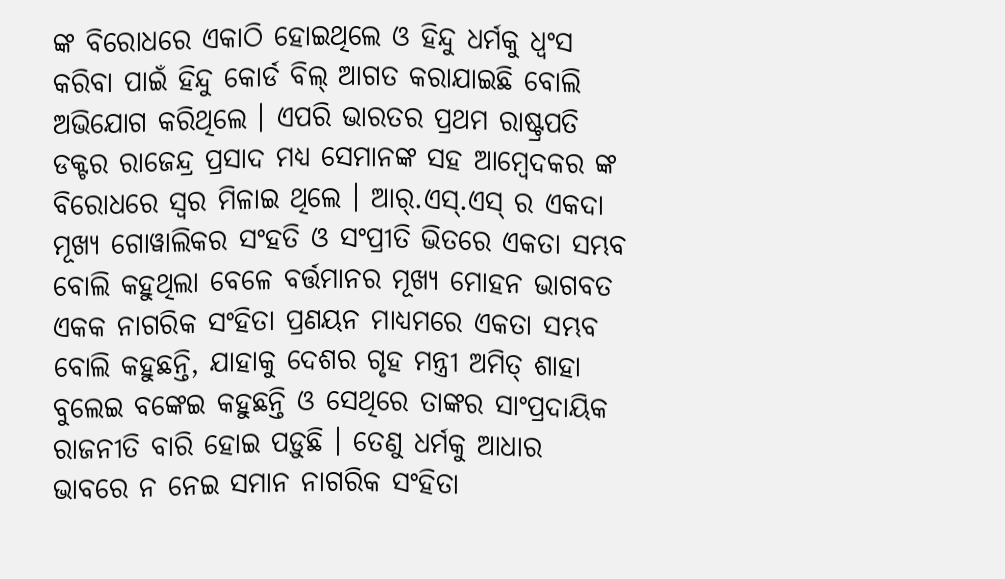ଙ୍କ ବିରୋଧରେ ଏକାଠି ହୋଇଥିଲେ ଓ ହିନ୍ଦୁ ଧର୍ମକୁ ଧ୍ୱଂସ କରିବା ପାଇଁ ହିନ୍ଦୁ କୋର୍ଡ ବିଲ୍ ଆଗତ କରାଯାଇଛି ବୋଲି ଅଭିଯୋଗ କରିଥିଲେ । ଏପରି ଭାରତର ପ୍ରଥମ ରାଷ୍ଟ୍ରପତି ଡକ୍ଟର ରାଜେନ୍ଦ୍ର ପ୍ରସାଦ ମଧ୍ୟ ସେମାନଙ୍କ ସହ ଆମ୍ବେଦକର ଙ୍କ ବିରୋଧରେ ସ୍ୱର ମିଳାଇ ଥିଲେ । ଆର୍.ଏସ୍.ଏସ୍ ର ଏକଦା ମୂଖ୍ୟ ଗୋୱାଲିକର ସଂହତି ଓ ସଂପ୍ରୀତି ଭିତରେ ଏକତା ସମ୍ଭବ ବୋଲି କହୁଥିଲା ବେଳେ ବର୍ତ୍ତମାନର ମୂଖ୍ୟ ମୋହନ ଭାଗବତ ଏକକ ନାଗରିକ ସଂହିତା ପ୍ରଣୟନ ମାଧ୍ୟମରେ ଏକତା ସମ୍ଭବ ବୋଲି କହୁଛନ୍ତି, ଯାହାକୁ ଦେଶର ଗୃହ ମନ୍ତ୍ରୀ ଅମିତ୍ ଶାହା ବୁଲେଇ ବଙ୍କେଇ କହୁଛନ୍ତି ଓ ସେଥିରେ ତାଙ୍କର ସାଂପ୍ରଦାୟିକ ରାଜନୀତି ବାରି ହୋଇ ପଡ଼ୁଛି । ତେଣୁ ଧର୍ମକୁ ଆଧାର ଭାବରେ ନ ନେଇ ସମାନ ନାଗରିକ ସଂହିତା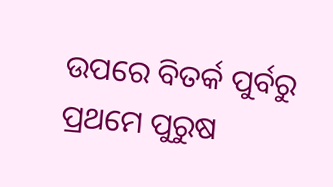ଉପରେ ବିତର୍କ ପୁର୍ବରୁ ପ୍ରଥମେ ପୁରୁଷ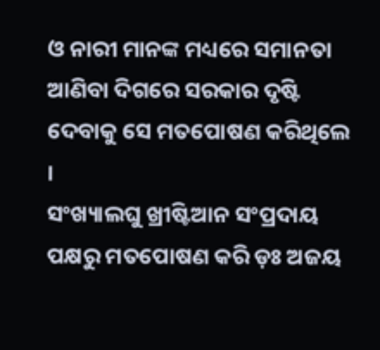ଓ ନାରୀ ମାନଙ୍କ ମଧ୍ୟରେ ସମାନତା ଆଣିବା ଦିଗରେ ସରକାର ଦୃଷ୍ଟି ଦେବାକୁ ସେ ମତପୋଷଣ କରିଥିଲେ ।
ସଂଖ୍ୟାଲଘୁ ଖ୍ରୀଷ୍ଟିଆନ ସଂପ୍ରଦାୟ ପକ୍ଷରୁ ମତପୋଷଣ କରି ଡ଼ଃ ଅଜୟ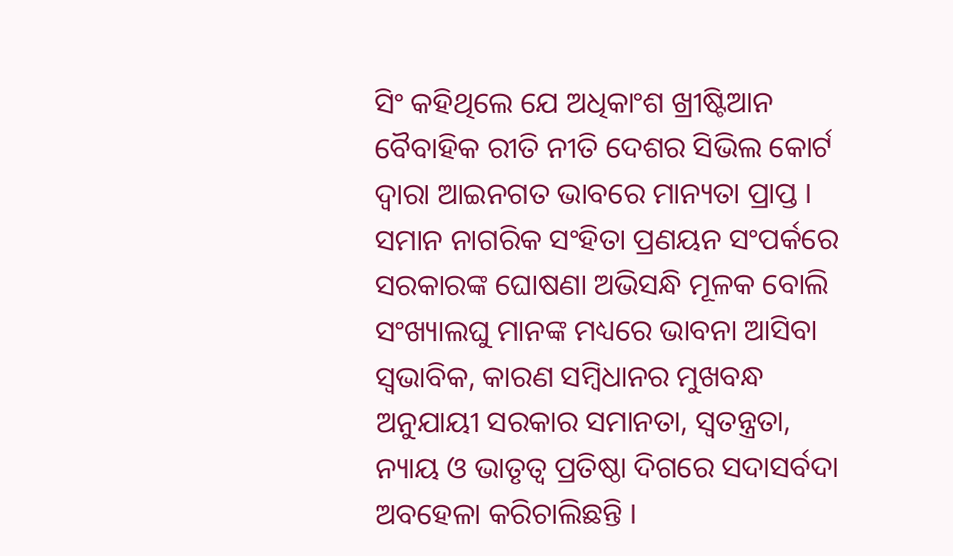ସିଂ କହିଥିଲେ ଯେ ଅଧିକାଂଶ ଖ୍ରୀଷ୍ଟିଆନ ବୈବାହିକ ରୀତି ନୀତି ଦେଶର ସିଭିଲ କୋର୍ଟ ଦ୍ୱାରା ଆଇନଗତ ଭାବରେ ମାନ୍ୟତା ପ୍ରାପ୍ତ । ସମାନ ନାଗରିକ ସଂହିତା ପ୍ରଣୟନ ସଂପର୍କରେ ସରକାରଙ୍କ ଘୋଷଣା ଅଭିସନ୍ଧି ମୂଳକ ବୋଲି ସଂଖ୍ୟାଲଘୁ ମାନଙ୍କ ମଧ୍ୟରେ ଭାବନା ଆସିବା ସ୍ୱଭାବିକ, କାରଣ ସମ୍ବିଧାନର ମୁଖବନ୍ଧ ଅନୁଯାୟୀ ସରକାର ସମାନତା, ସ୍ୱତନ୍ତ୍ରତା, ନ୍ୟାୟ ଓ ଭାତୃତ୍ବ ପ୍ରତିଷ୍ଠା ଦିଗରେ ସଦାସର୍ବଦା ଅବହେଳା କରିଚାଲିଛନ୍ତି ।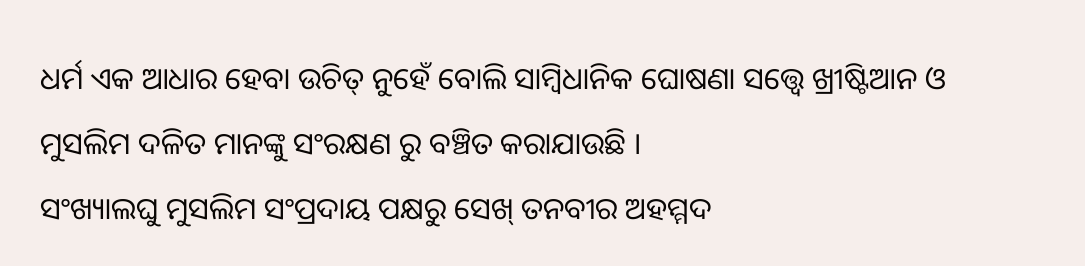ଧର୍ମ ଏକ ଆଧାର ହେବା ଉଚିତ୍ ନୁହେଁ ବୋଲି ସାମ୍ବିଧାନିକ ଘୋଷଣା ସତ୍ତ୍ୱେ ଖ୍ରୀଷ୍ଟିଆନ ଓ ମୁସଲିମ ଦଳିତ ମାନଙ୍କୁ ସଂରକ୍ଷଣ ରୁ ବଞ୍ଚିତ କରାଯାଉଛି ।
ସଂଖ୍ୟାଲଘୁ ମୁସଲିମ ସଂପ୍ରଦାୟ ପକ୍ଷରୁ ସେଖ୍ ତନବୀର ଅହମ୍ମଦ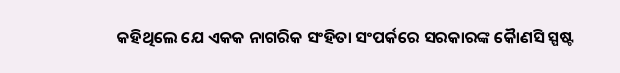କହିଥିଲେ ଯେ ଏକକ ନାଗରିକ ସଂହିତା ସଂପର୍କରେ ସରକାରଙ୍କ କୋୖଣସି ସ୍ପଷ୍ଟ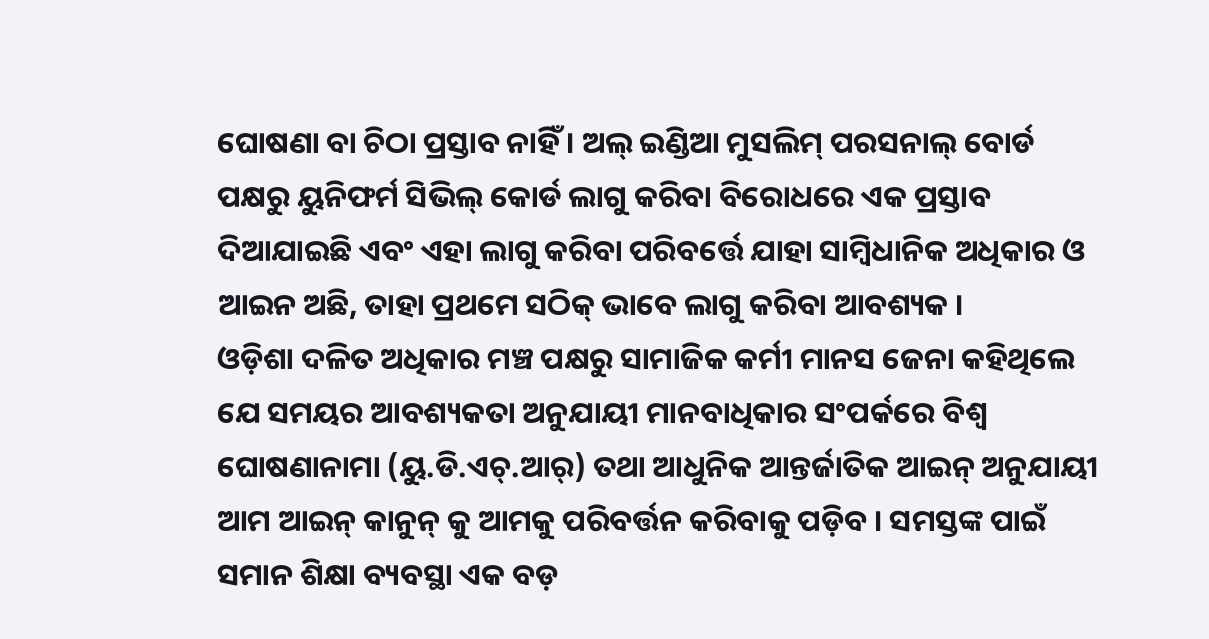ଘୋଷଣା ବା ଚିଠା ପ୍ରସ୍ତାବ ନାହିଁ । ଅଲ୍ ଇଣ୍ଡିଆ ମୁସଲିମ୍ ପରସନାଲ୍ ବୋର୍ଡ ପକ୍ଷରୁ ୟୁନିଫର୍ମ ସିଭିଲ୍ କୋର୍ଡ ଲାଗୁ କରିବା ବିରୋଧରେ ଏକ ପ୍ରସ୍ତାବ ଦିଆଯାଇଛି ଏବଂ ଏହା ଲାଗୁ କରିବା ପରିବର୍ତ୍ତେ ଯାହା ସାମ୍ବିଧାନିକ ଅଧିକାର ଓ ଆଇନ ଅଛି, ତାହା ପ୍ରଥମେ ସଠିକ୍ ଭାବେ ଲାଗୁ କରିବା ଆବଶ୍ୟକ ।
ଓଡ଼ିଶା ଦଳିତ ଅଧିକାର ମଞ୍ଚ ପକ୍ଷରୁ ସାମାଜିକ କର୍ମୀ ମାନସ ଜେନା କହିଥିଲେ ଯେ ସମୟର ଆବଶ୍ୟକତା ଅନୁଯାୟୀ ମାନବାଧିକାର ସଂପର୍କରେ ବିଶ୍ୱ ଘୋଷଣାନାମା (ୟୁ.ଡି.ଏଚ୍.ଆର୍) ତଥା ଆଧୁନିକ ଆନ୍ତର୍ଜାତିକ ଆଇନ୍ ଅନୁଯାୟୀ ଆମ ଆଇନ୍ କାନୁନ୍ କୁ ଆମକୁ ପରିବର୍ତ୍ତନ କରିବାକୁ ପଡ଼ିବ । ସମସ୍ତଙ୍କ ପାଇଁ ସମାନ ଶିକ୍ଷା ବ୍ୟବସ୍ଥା ଏକ ବଡ଼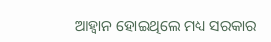ଆହ୍ବାନ ହୋଇଥିଲେ ମଧ୍ୟ ସରକାର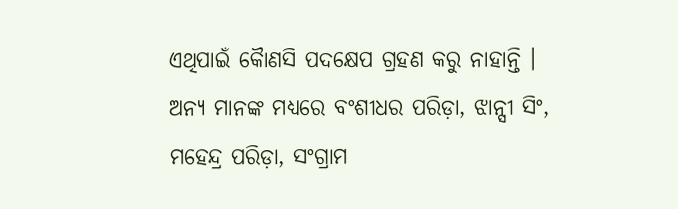ଏଥିପାଇଁ କୋୖଣସି ପଦକ୍ଷେପ ଗ୍ରହଣ କରୁ ନାହାନ୍ତି । ଅନ୍ୟ ମାନଙ୍କ ମଧ୍ୟରେ ବଂଶୀଧର ପରିଡ଼ା, ଝାନ୍ସୀ ସିଂ, ମହେନ୍ଦ୍ର ପରିଡ଼ା, ସଂଗ୍ରାମ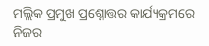ମଲ୍ଲିକ ପ୍ରମୁଖ ପ୍ରଶ୍ନୋତ୍ତର କାର୍ଯ୍ୟକ୍ରମରେ ନିଜର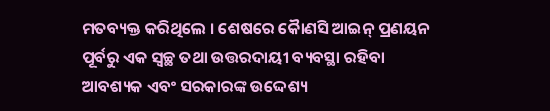ମତବ୍ୟକ୍ତ କରିଥିଲେ । ଶେଷରେ କୋୖଣସି ଆଇନ୍ ପ୍ରଣୟନ ପୂର୍ବରୁ ଏକ ସ୍ୱଚ୍ଛ ତଥା ଉତ୍ତରଦାୟୀ ବ୍ୟବସ୍ଥା ରହିବା ଆବଶ୍ୟକ ଏବଂ ସରକାରଙ୍କ ଉଦ୍ଦେଶ୍ୟ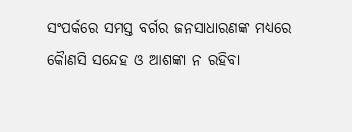ସଂପର୍କରେ ସମସ୍ତ ବର୍ଗର ଜନସାଧାରଣଙ୍କ ମଧ୍ୟରେ କୋୖଣସି ସନ୍ଦେହ ଓ ଆଶଙ୍କା ନ ରହିବା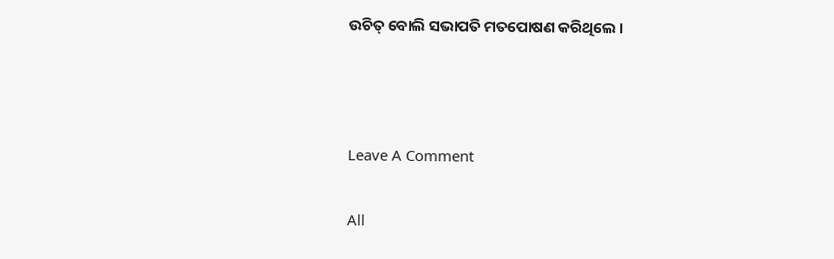ଉଚିତ୍ ବୋଲି ସଭାପତି ମତପୋଷଣ କରିଥିଲେ ।



Leave A Comment

All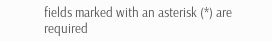fields marked with an asterisk (*) are required